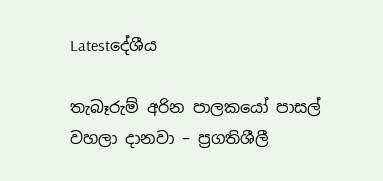Latestදේශීය

තැබෑරුම් අරින පාලකයෝ පාසල් වහලා දානවා – ප්‍රගතිශීලී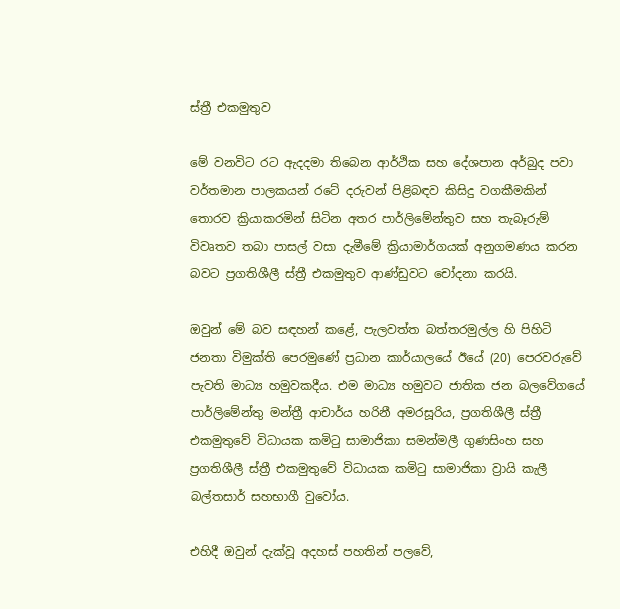ස්ත්‍රී එකමුතුව

මේ වනවිට රට ඇදදමා තිබෙන ආර්ථික සහ දේශපාන අර්බුද පවා වර්තමාන පාලකයන් රටේ දරුවන් පිළිබඳව කිසිදු වගකීමකින් තොරව ක්‍රියාකරමින් සිටින අතර පාර්ලිමේන්තුව සහ තැබෑරුම් විවෘතව තබා පාසල් වසා දැමීමේ ක්‍රියාමාර්ගයක් අනුගමණය කරන බවට ප්‍රගතිශීලී ස්ත්‍රී එකමුතුව ආණ්ඩුවට චෝදනා කරයි.

ඔවුන් මේ බව සඳහන් කළේ, පැලවත්ත බත්තරමුල්ල හි පිහිටි ජනතා විමුක්ති පෙරමුණේ ප්‍රධාන කාර්යාලයේ ඊයේ (20) පෙරවරුවේ පැවති මාධ්‍ය හමුවකදීය. එම මාධ්‍ය හමුවට ජාතික ජන බලවේගයේ පාර්ලිමේන්තු මන්ත්‍රී ආචාර්ය හරිනී අමරසූරිය, ප්‍රගතිශීලී ස්ත්‍රී එකමුතුවේ විධායක කමිටු සාමාජිකා සමන්මලී ගුණසිංහ සහ ප්‍රගතිශීලී ස්ත්‍රී එකමුතුවේ විධායක කමිටු සාමාජිකා ව්‍රායි කැලී බල්තසාර් සහභාගී වුවෝය.

එහිදී ඔවුන් දැක්වූ අදහස් පහතින් පලවේ,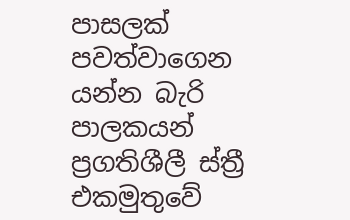පාසලක් පවත්වාගෙන යන්න බැරි පාලකයන්
ප්‍රගතිශීලී ස්ත්‍රී එකමුතුවේ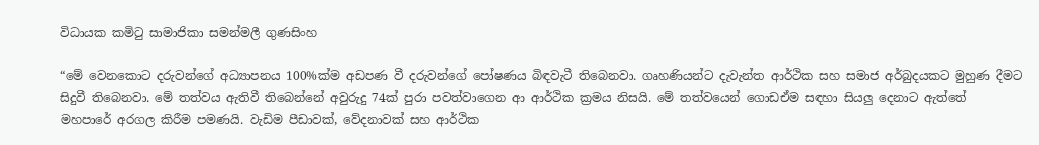විධායක කමිටු සාමාජිකා සමන්මලී ගුණසිංහ

“මේ වෙනකොට දරුවන්ගේ අධ්‍යාපනය 100%ක්ම අඩපණ වී දරුවන්ගේ පෝෂණය බිඳවැටී තිබෙනවා. ගෘහණියන්ට දැවැන්ත ආර්ථික සහ සමාජ අර්බුදයකට මුහුණ දීමට සිදුවී තිබෙනවා. මේ තත්වය ඇතිවී තිබෙන්නේ අවුරුදු 74ක් පුරා පවත්වාගෙන ආ ආර්ථික ක්‍රමය නිසයි. මේ තත්වයෙන් ගොඩඒම සඳහා සියලු දෙනාට ඇත්තේ මහපාරේ අරගල කිරීම පමණයි. වැඩිම පීඩාවක්, වේදනාවක් සහ ආර්ථික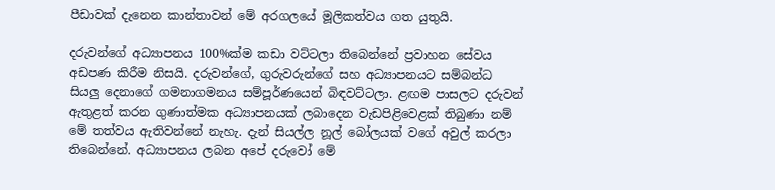පීඩාවක් දැනෙන කාන්තාවන් මේ අරගලයේ මූලිකත්වය ගත යුතුයි.

දරුවන්ගේ අධ්‍යාපනය 100%ක්ම කඩා වට්ටලා තිබෙන්නේ ප්‍රවාහන සේවය අඩපණ කිරීම නිසයි. දරුවන්ගේ, ගුරුවරුන්ගේ සහ අධ්‍යාපනයට සම්බන්ධ සියලු දෙනාගේ ගමනාගමනය සම්පූර්ණයෙන් බිඳවට්ටලා. ළඟම පාසලට දරුවන් ඇතුළත් කරන ගුණාත්මක අධ්‍යාපනයක් ලබාදෙන වැඩපිළිවෙළක් තිබුණා නම් මේ තත්වය ඇතිවන්නේ නැහැ. දැන් සියල්ල නූල් බෝලයක් වගේ අවුල් කරලා තිබෙන්නේ. අධ්‍යාපනය ලබන අපේ දරුවෝ මේ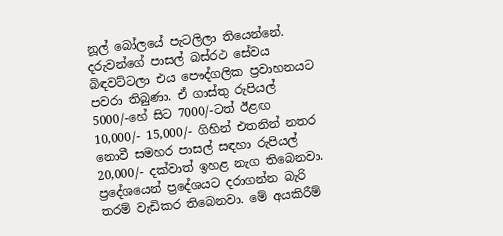නූල් බෝලයේ පැටලිලා තියෙන්නේ. දරුවන්ගේ පාසල් බස්රථ සේවය බිඳවට්ටලා එය පෞද්ගලික ප්‍රවාහනයට පවරා තිබුණා. ඒ ගාස්තු රුපියල් 5000/-හේ සිට 7000/-ටත් ඊළඟ 10,000/- 15,000/- ගිහින් එතනින් නතර නොවී සමහර පාසල් සඳහා රුපියල් 20,000/- දක්වාත් ඉහළ නැග තිබෙනවා. ප්‍රදේශයෙන් ප්‍රදේශයට දරාගන්න බැරි තරම් වැඩිකර තිබෙනවා. මේ අයකිරීම්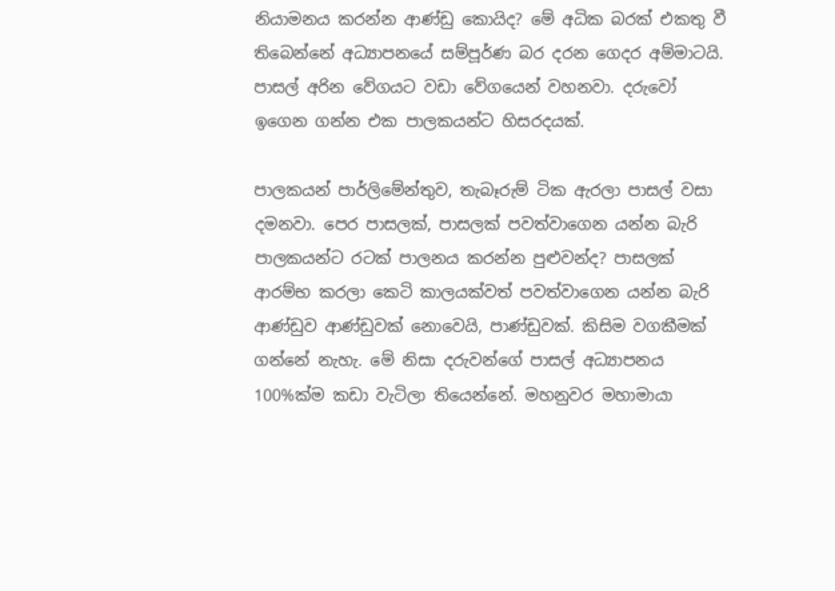නියාමනය කරන්න ආණ්ඩු කොයිද? මේ අධික බරක් එකතු වී තිබෙන්නේ අධ්‍යාපනයේ සම්පූර්ණ බර දරන ගෙදර අම්මාටයි. පාසල් අරින වේගයට වඩා වේගයෙන් වහනවා. දරුවෝ ඉගෙන ගන්න එක පාලකයන්ට හිසරදයක්.

පාලකයන් පාර්ලිමේන්තුව, තැබෑරුම් ටික ඇරලා පාසල් වසා දමනවා. පෙර පාසලක්, පාසලක් පවත්වාගෙන යන්න බැරි පාලකයන්ට රටක් පාලනය කරන්න පුළුවන්ද? පාසලක් ආරම්භ කරලා කෙටි කාලයක්වත් පවත්වාගෙන යන්න බැරි ආණ්ඩුව ආණ්ඩුවක් නොවෙයි, පාණ්ඩුවක්. කිසිම වගකීමක් ගන්නේ නැහැ. මේ නිසා දරුවන්ගේ පාසල් අධ්‍යාපනය 100%ක්ම කඩා වැටිලා තියෙන්නේ. මහනුවර මහාමායා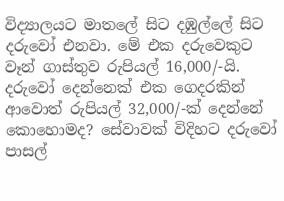විද්‍යාලයට මාතලේ සිට දඹුල්ලේ සිට දරුවෝ එනවා. මේ එක දරුවෙකුට වෑන් ගාස්තුව රුපියල් 16,000/-යි. දරුවෝ දෙන්නෙක් එක ගෙදරකින් ආවොත් රුපියල් 32,000/-ක් දෙන්නේ කොහොමද? සේවාවක් විදිහට දරුවෝ පාසල්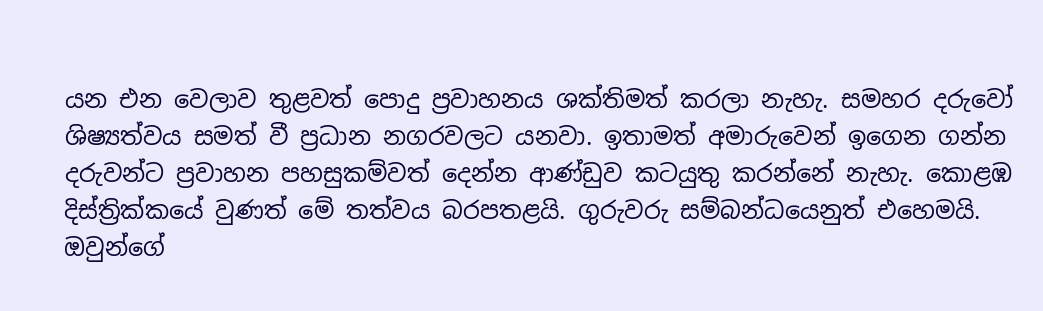යන එන වෙලාව තුළවත් පොදු ප්‍රවාහනය ශක්තිමත් කරලා නැහැ. සමහර දරුවෝ ශිෂ්‍යත්වය සමත් වී ප්‍රධාන නගරවලට යනවා. ඉතාමත් අමාරුවෙන් ඉගෙන ගන්න දරුවන්ට ප්‍රවාහන පහසුකම්වත් දෙන්න ආණ්ඩුව කටයුතු කරන්නේ නැහැ. කොළඹ දිස්ත්‍රික්කයේ වුණත් මේ තත්වය බරපතළයි. ගුරුවරු සම්බන්ධයෙනුත් එහෙමයි. ඔවුන්ගේ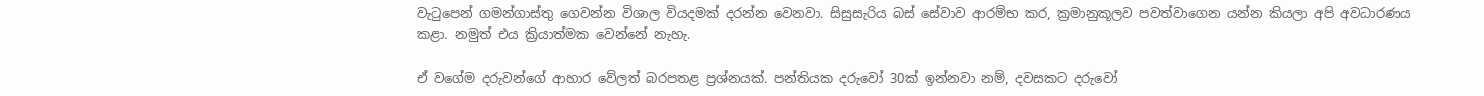වැටුපෙන් ගමන්ගාස්තු ගෙවන්න විශාල වියදමක් දරන්න වෙනවා. සිසුසැරිය බස් සේවාව ආරම්භ කර, ක්‍රමානුකූලව පවත්වාගෙන යන්න කියලා අපි අවධාරණය කළා. නමුත් එය ක්‍රියාත්මක වෙන්නේ නැහැ.

ඒ වගේම දරුවන්ගේ ආහාර වේලත් බරපතළ ප්‍රශ්නයක්. පන්තියක දරුවෝ 30ක් ඉන්නවා නම්, දවසකට දරුවෝ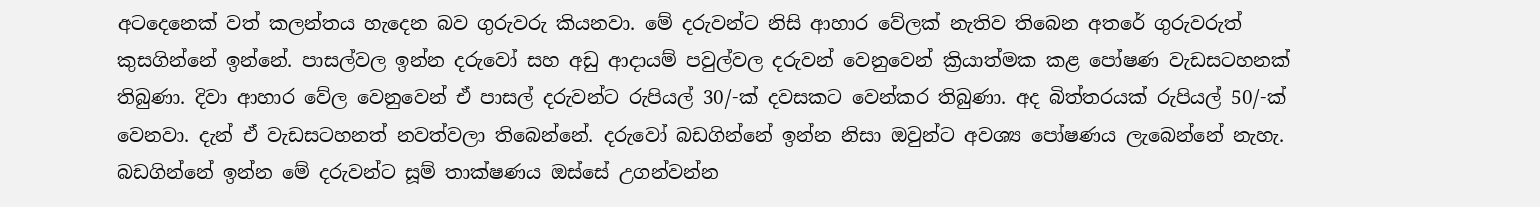අටදෙනෙක් වත් කලන්තය හැදෙන බව ගුරුවරු කියනවා. මේ දරුවන්ට නිසි ආහාර වේලක් නැතිව තිබෙන අතරේ ගුරුවරුත් කුසගින්නේ ඉන්නේ. පාසල්වල ඉන්න දරුවෝ සහ අඩු ආදායම් පවුල්වල දරුවන් වෙනුවෙන් ක්‍රියාත්මක කළ පෝෂණ වැඩසටහනක් තිබුණා. දිවා ආහාර වේල වෙනුවෙන් ඒ පාසල් දරුවන්ට රුපියල් 30/-ක් දවසකට වෙන්කර තිබුණා. අද බිත්තරයක් රුපියල් 50/-ක් වෙනවා. දැන් ඒ වැඩසටහනත් නවත්වලා තිබෙන්නේ. දරුවෝ බඩගින්නේ ඉන්න නිසා ඔවුන්ට අවශ්‍ය පෝෂණය ලැබෙන්නේ නැහැ. බඩගින්නේ ඉන්න මේ දරුවන්ට සූම් තාක්ෂණය ඔස්සේ උගන්වන්න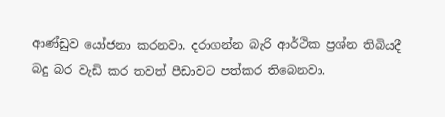ආණ්ඩුව යෝජනා කරනවා. දරාගන්න බැරි ආර්ථික ප්‍රශ්න තිබියදී බදු බර වැඩි කර තවත් පීඩාවට පත්කර තිබෙනවා.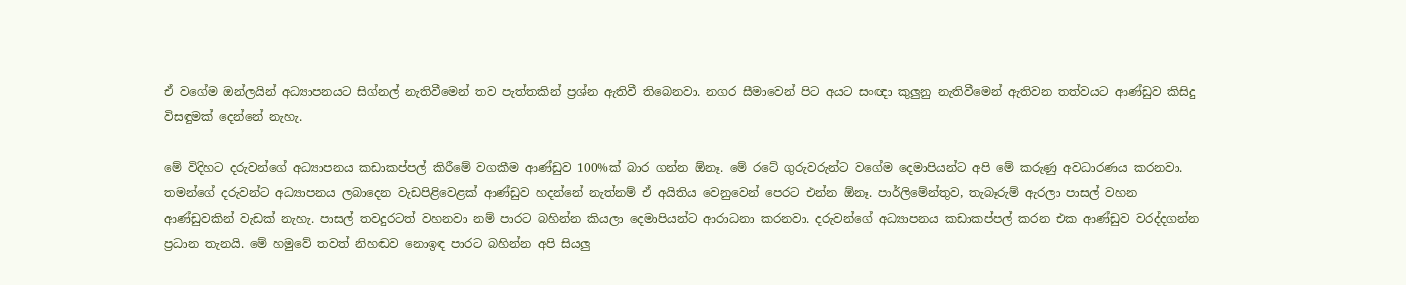ඒ වගේම ඔන්ලයින් අධ්‍යාපනයට සිග්නල් නැතිවීමෙන් තව පැත්තකින් ප්‍රශ්න ඇතිවී තිබෙනවා. නගර සීමාවෙන් පිට අයට සංඥා කුලුනු නැතිවීමෙන් ඇතිවන තත්වයට ආණ්ඩුව කිසිදු විසඳුමක් දෙන්නේ නැහැ.

මේ විදිහට දරුවන්ගේ අධ්‍යාපනය කඩාකප්පල් කිරීමේ වගකීම ආණ්ඩුව 100%ක් බාර ගන්න ඕනෑ. මේ රටේ ගුරුවරුන්ට වගේම දෙමාපියන්ට අපි මේ කරුණු අවධාරණය කරනවා. තමන්ගේ දරුවන්ට අධ්‍යාපනය ලබාදෙන වැඩපිළිවෙළක් ආණ්ඩුව හදන්නේ නැත්නම් ඒ අයිතිය වෙනුවෙන් පෙරට එන්න ඕනෑ. පාර්ලිමේන්තුව, තැබෑරුම් ඇරලා පාසල් වහන ආණ්ඩුවකින් වැඩක් නැහැ. පාසල් තවදුරටත් වහනවා නම් පාරට බහින්න කියලා දෙමාපියන්ට ආරාධනා කරනවා. දරුවන්ගේ අධ්‍යාපනය කඩාකප්පල් කරන එක ආණ්ඩුව වරද්දගන්න ප්‍රධාන තැනයි. මේ හමුවේ තවත් නිහඬව නොඉඳ පාරට බහින්න අපි සියලු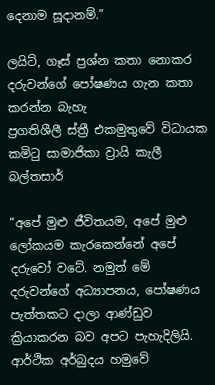දෙනාම සූදානම්.”

ලයිට්, ගෑස් ප්‍රශ්න කතා නොකර දරුවන්ගේ පෝෂණය ගැන කතා කරන්න බැහැ
ප්‍රගතිශීලී ස්ත්‍රී එකමුතුවේ විධායක කමිටු සාමාජිකා ව්‍රායි කැලී බල්තසාර්

“අපේ මුළු ජීවිතයම, අපේ මුළු ලෝකයම කැරකෙන්නේ අපේ දරුවෝ වටේ. නමුත් මේ දරුවන්ගේ අධ්‍යාපනය, පෝෂණය පැත්තකට දාලා ආණ්ඩුව ක්‍රියාකරන බව අපට පැහැදිලියි. ආර්ථික අර්බුදය හමුවේ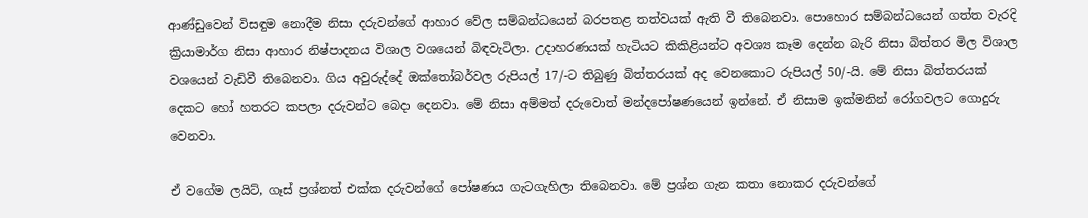ආණ්ඩුවෙන් විසඳුම නොදීම නිසා දරුවන්ගේ ආහාර වේල සම්බන්ධයෙන් බරපතළ තත්වයක් ඇති වී තිබෙනවා. පොහොර සම්බන්ධයෙන් ගත්ත වැරදි ක්‍රියාමාර්ග නිසා ආහාර නිෂ්පාදනය විශාල වශයෙන් බිඳවැටිලා. උදාහරණයක් හැටියට කිකිළියන්ට අවශ්‍ය කෑම දෙන්න බැරි නිසා බිත්තර මිල විශාල වශයෙන් වැඩිවී තිබෙනවා. ගිය අවුරුද්දේ ඔක්තෝබර්වල රුපියල් 17/-ට තිබුණු බිත්තරයක් අද වෙනකොට රුපියල් 50/-යි. මේ නිසා බිත්තරයක් දෙකට හෝ හතරට කපලා දරුවන්ට බෙදා දෙනවා. මේ නිසා අම්මත් දරුවොත් මන්දපෝෂණයෙන් ඉන්නේ. ඒ නිසාම ඉක්මනින් රෝගවලට ගොදුරු වෙනවා.

ඒ වගේම ලයිට්, ගෑස් ප්‍රශ්නත් එක්ක දරුවන්ගේ පෝෂණය ගැටගැහිලා තිබෙනවා. මේ ප්‍රශ්න ගැන කතා නොකර දරුවන්ගේ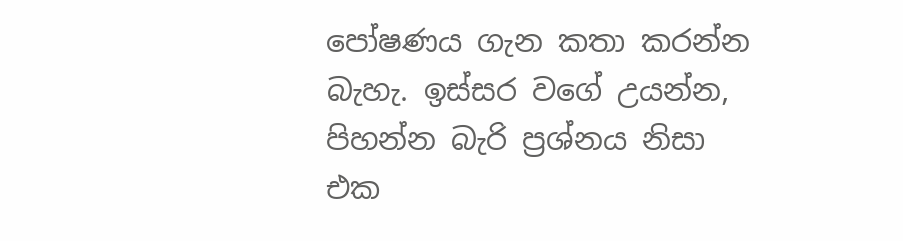පෝෂණය ගැන කතා කරන්න බැහැ. ඉස්සර වගේ උයන්න, පිහන්න බැරි ප්‍රශ්නය නිසා එක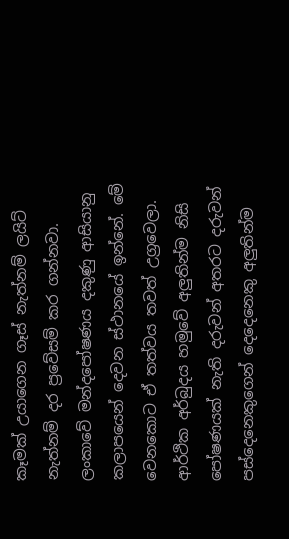කෑමක් උයාගෙන ගෑස් නැත්නම් ලයිට් නැත්නම් දර ප්‍රවේසම් කර ගන්නවා. ලංකාවේ මන්දපෝෂණය දකුණු ආසියානු කලාපයෙන් දෙවන ස්ථානයේ ඉන්නේ. මේ වෙනකොට ඒ තත්වය තවත් උග්‍රවෙලා. ආර්ථික අර්බුදය හමුවේ අලුතින්ම නිසි පෝෂණයක් නැති දරුවන් අතරට දරුවන් පස්දෙනෙකුගෙන් දෙදෙනෙකු අලුතින්ම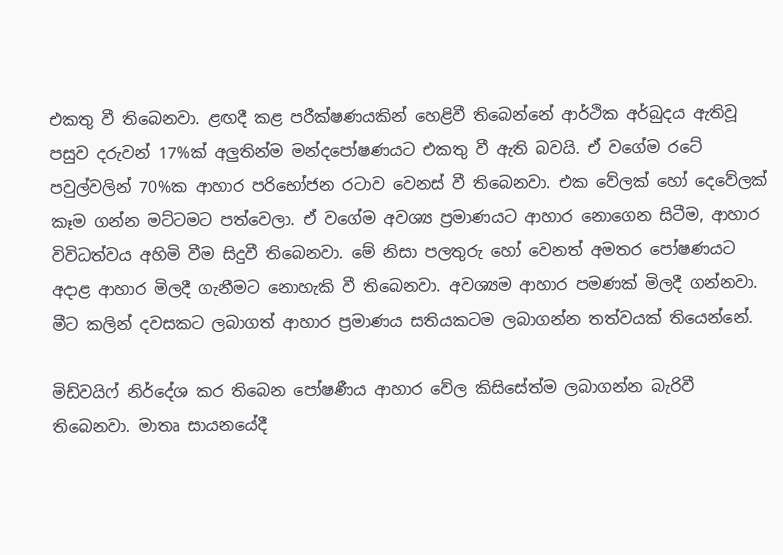එකතු වී තිබෙනවා. ළඟදී කළ පරීක්ෂණයකින් හෙළිවී තිබෙන්නේ ආර්ථික අර්බුදය ඇතිවූ පසුව දරුවන් 17%ක් අලුතින්ම මන්දපෝෂණයට එකතු වී ඇති බවයි. ඒ වගේම රටේ පවුල්වලින් 70%ක ආහාර පරිභෝජන රටාව වෙනස් වී තිබෙනවා. එක වේලක් හෝ දෙවේලක් කෑම ගන්න මට්ටමට පත්වෙලා. ඒ වගේම අවශ්‍ය ප්‍රමාණයට ආහාර නොගෙන සිටීම, ආහාර විවිධත්වය අහිමි වීම සිදුවී තිබෙනවා. මේ නිසා පලතුරු හෝ වෙනත් අමතර පෝෂණයට අදාළ ආහාර මිලදී ගැනීමට නොහැකි වී තිබෙනවා. අවශ්‍යම ආහාර පමණක් මිලදී ගන්නවා. මීට කලින් දවසකට ලබාගත් ආහාර ප්‍රමාණය සතියකටම ලබාගන්න තත්වයක් තියෙන්නේ.

මිඩ්වයිෆ් නිර්දේශ කර තිබෙන පෝෂණීය ආහාර වේල කිසිසේත්ම ලබාගන්න බැරිවී තිබෙනවා. මාතෘ සායනයේදී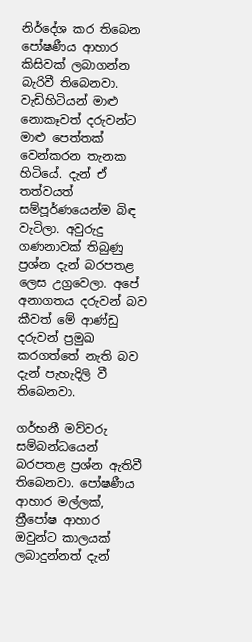නිර්දේශ කර තිබෙන පෝෂණීය ආහාර කිසිවක් ලබාගන්න බැරිවී තිබෙනවා. වැඩිහිටියන් මාළු නොකෑවත් දරුවන්ට මාළු පෙත්තක් වෙන්කරන තැනක හිටියේ. දැන් ඒ තත්වයත් සම්පූර්ණයෙන්ම බිඳ වැටිලා. අවුරුදු ගණනාවක් තිබුණු ප්‍රශ්න දැන් බරපතළ ලෙස උග්‍රවෙලා. අපේ අනාගතය දරුවන් බව කීවත් මේ ආණ්ඩු දරුවන් ප්‍රමුඛ කරගත්තේ නැති බව දැන් පැහැදිලි වී තිබෙනවා.

ගර්භනී මව්වරු සම්බන්ධයෙන් බරපතළ ප්‍රශ්න ඇතිවී තිබෙනවා. පෝෂණීය ආහාර මල්ලක්, ත්‍රීපෝෂ ආහාර ඔවුන්ට කාලයක් ලබාදුන්නත් දැන්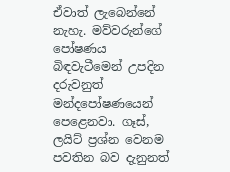ඒවාත් ලැබෙන්නේ නැහැ. මව්වරුන්ගේ පෝෂණය බිඳවැටීමෙන් උපදින දරුවනුත් මන්දපෝෂණයෙන් පෙළෙනවා. ගෑස්, ලයිට් ප්‍රශ්න වෙනම පවතින බව දැනුනත්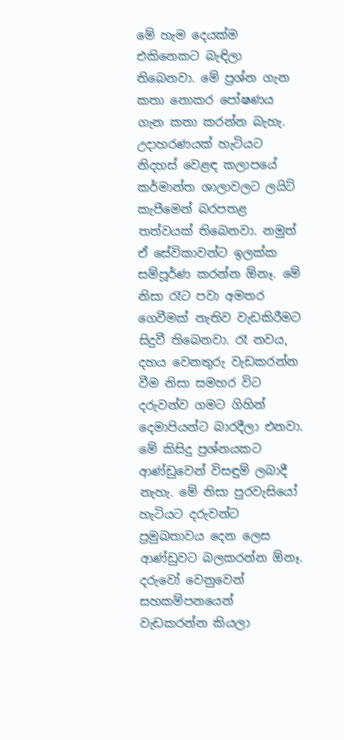මේ හැම දෙයක්ම එකිනෙකට බැඳිලා තිබෙනවා. මේ ප්‍රශ්න ගැන කතා නොකර පෝෂණය ගැන කතා කරන්න බැහැ. උදාහරණයක් හැටියට නිදහස් වෙළඳ කලාපයේ කර්මාන්ත ශාලාවලට ලයිට් කැපීමෙන් බරපතළ තත්වයක් තිබෙනවා. නමුත් ඒ සේවිකාවන්ට ඉලක්ක සම්පූර්ණ කරන්න ඕනෑ. මේ නිසා රෑට පවා අමතර ගෙවීමක් නැතිව වැඩකිරීමට සිදුවී තිබෙනවා. රෑ නවය, දහය වෙනතුරු වැඩකරන්න වීම නිසා සමහර විට දරුවන්ව ගමට ගිහින් දෙමාපියන්ට බාරදීලා එනවා. මේ කිසිදු ප්‍රශ්නයකට ආණ්ඩුවෙන් විසඳුම් ලබාදී නැහැ. මේ නිසා පුරවැසියෝ හැටියට දරුවන්ට ප්‍රමුඛතාවය දෙන ලෙස ආණ්ඩුවට බලකරන්න ඕනෑ. දරුවෝ වෙනුවෙන් සහකම්පනයෙන් වැඩකරන්න කියලා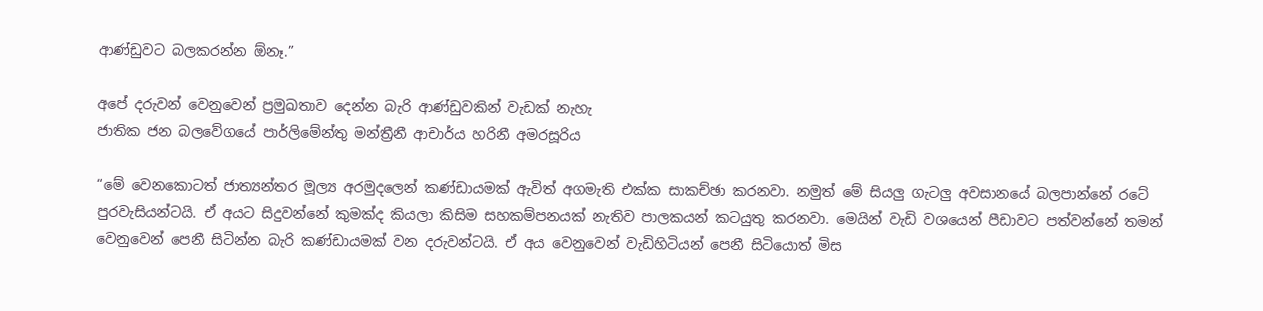ආණ්ඩුවට බලකරන්න ඕනෑ.”

අපේ දරුවන් වෙනුවෙන් ප්‍රමුඛතාව දෙන්න බැරි ආණ්ඩුවකින් වැඩක් නැහැ
ජාතික ජන බලවේගයේ පාර්ලිමේන්තු මන්ත්‍රීනී ආචාර්ය හරිනී අමරසූරිය

“මේ වෙනකොටත් ජාත්‍යන්තර මූල්‍ය අරමුදලෙන් කණ්ඩායමක් ඇවිත් අගමැති එක්ක සාකච්ඡා කරනවා. නමුත් මේ සියලු ගැටලු අවසානයේ බලපාන්නේ රටේ පුරවැසියන්ටයි. ඒ අයට සිදුවන්නේ කුමක්ද කියලා කිසිම සහකම්පනයක් නැතිව පාලකයන් කටයුතු කරනවා. මෙයින් වැඩි වශයෙන් පීඩාවට පත්වන්නේ තමන් වෙනුවෙන් පෙනී සිටින්න බැරි කණ්ඩායමක් වන දරුවන්ටයි. ඒ අය වෙනුවෙන් වැඩිහිටියන් පෙනී සිටියොත් මිස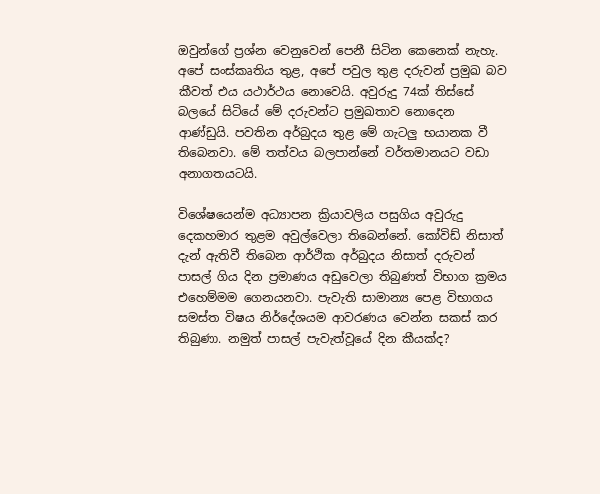ඔවුන්ගේ ප්‍රශ්න වෙනුවෙන් පෙනී සිටින කෙනෙක් නැහැ. අපේ සංස්කෘතිය තුළ, අපේ පවුල තුළ දරුවන් ප්‍රමුඛ බව කීවත් එය යථාර්ථය නොවෙයි. අවුරුදු 74ක් තිස්සේ බලයේ සිටියේ මේ දරුවන්ට ප්‍රමුඛතාව නොදෙන ආණ්ඩුයි. පවතින අර්බුදය තුළ මේ ගැටලු භයානක වී තිබෙනවා. මේ තත්වය බලපාන්නේ වර්තමානයට වඩා අනාගතයටයි.

විශේෂයෙන්ම අධ්‍යාපන ක්‍රියාවලිය පසුගිය අවුරුදු දෙකහමාර තුළම අවුල්වෙලා තිබෙන්නේ. කෝවිඩ් නිසාත් දැන් ඇතිවී තිබෙන ආර්ථික අර්බුදය නිසාත් දරුවන් පාසල් ගිය දින ප්‍රමාණය අඩුවෙලා තිබුණත් විභාග ක්‍රමය එහෙම්මම ගෙනයනවා. පැවැති සාමාන්‍ය පෙළ විභාගය සමස්ත විෂය නිර්දේශයම ආවරණය වෙන්න සකස් කර තිබුණා. නමුත් පාසල් පැවැත්වූයේ දින කීයක්ද?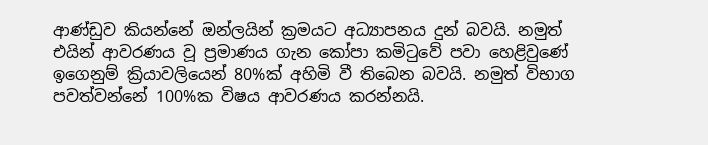ආණ්ඩුව කියන්නේ ඔන්ලයින් ක්‍රමයට අධ්‍යාපනය දුන් බවයි. නමුත් එයින් ආවරණය වූ ප්‍රමාණය ගැන කෝපා කමිටුවේ පවා හෙළිවුණේ ඉගෙනුම් ක්‍රියාවලියෙන් 80%ක් අහිමි වී තිබෙන බවයි. නමුත් විභාග පවත්වන්නේ 100%ක විෂය ආවරණය කරන්නයි.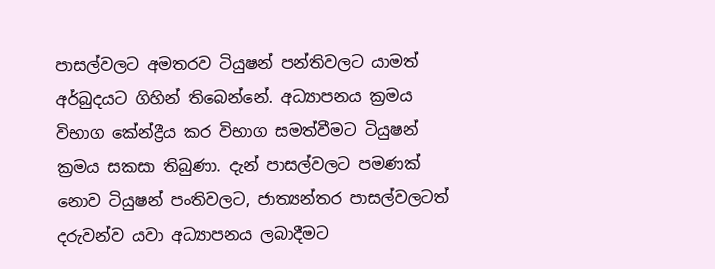පාසල්වලට අමතරව ටියුෂන් පන්තිවලට යාමත් අර්බුදයට ගිහින් තිබෙන්නේ. අධ්‍යාපනය ක්‍රමය විභාග කේන්ද්‍රීය කර විභාග සමත්වීමට ටියුෂන් ක්‍රමය සකසා තිබුණා. දැන් පාසල්වලට පමණක් නොව ටියුෂන් පංතිවලට, ජාත්‍යන්තර පාසල්වලටත් දරුවන්ව යවා අධ්‍යාපනය ලබාදීමට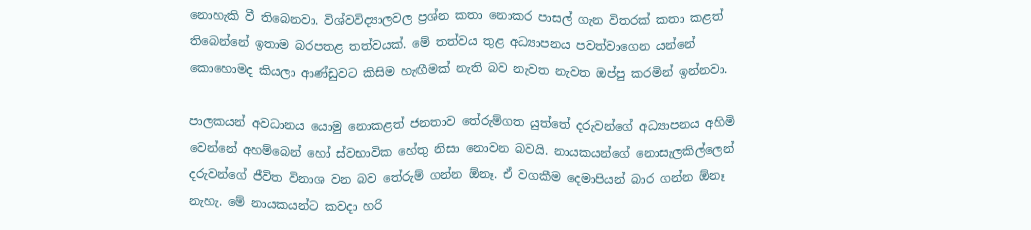නොහැකි වී තිබෙනවා. විශ්වවිද්‍යාලවල ප්‍රශ්න කතා නොකර පාසල් ගැන විතරක් කතා කළත් තිබෙන්නේ ඉතාම බරපතළ තත්වයක්. මේ තත්වය තුළ අධ්‍යාපනය පවත්වාගෙන යන්නේ කොහොමද කියලා ආණ්ඩුවට කිසිම හැඟීමක් නැති බව නැවත නැවත ඔප්පු කරමින් ඉන්නවා.

පාලකයන් අවධානය යොමු නොකළත් ජනතාව තේරුම්ගත යුත්තේ දරුවන්ගේ අධ්‍යාපනය අහිමි වෙන්නේ අහම්බෙන් හෝ ස්වභාවික හේතු නිසා නොවන බවයි. නායකයන්ගේ නොසැලකිල්ලෙන් දරුවන්ගේ ජීවිත විනාශ වන බව තේරුම් ගන්න ඕනෑ. ඒ වගකීම දෙමාපියන් බාර ගන්න ඕනෑ නැහැ. මේ නායකයන්ට කවදා හරි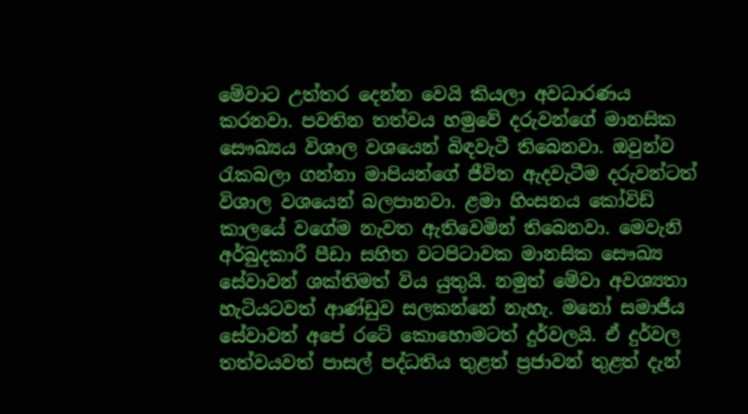මේවාට උත්තර දෙන්න වෙයි කියලා අවධාරණය කරනවා. පවතින තත්වය හමුවේ දරුවන්ගේ මානසික සෞඛ්‍යය විශාල වශයෙන් බිඳවැටී තිබෙනවා. ඔවුන්ව රැකබලා ගන්නා මාපියන්ගේ ජීවිත ඇදවැටීම දරුවන්ටත් විශාල වශයෙන් බලපානවා. ළමා හිංසනය කෝවිඩ් කාලයේ වගේම නැවත ඇතිවෙමින් තිබෙනවා. මෙවැනි අර්බුදකාරී පීඩා සහිත වටපිටාවක මානසික සෞඛ්‍ය සේවාවන් ශක්තිමත් විය යුතුයි. නමුත් මේවා අවශ්‍යතා හැටියටවත් ආණ්ඩුව සලකන්නේ නැහැ. මනෝ සමාජීය සේවාවන් අපේ රටේ කොහොමටත් දුර්වලයි. ඒ දුර්වල තත්වයවත් පාසල් පද්ධතිය තුළත් ප්‍රජාවන් තුළත් දැන්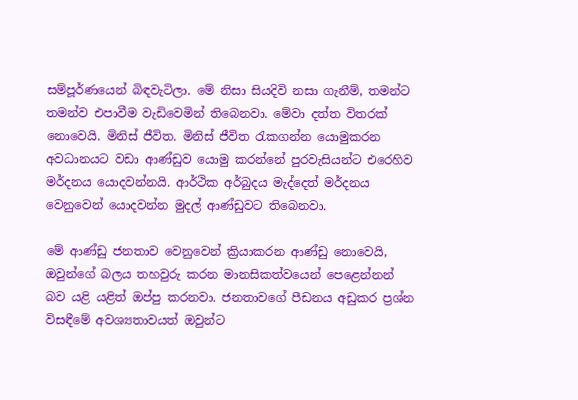සම්පූර්ණයෙන් බිඳවැටිලා. මේ නිසා සියදිවි නසා ගැනීම්, තමන්ට තමන්ව එපාවීම වැඩිවෙමින් තිබෙනවා. මේවා දත්ත විතරක් නොවෙයි. මිනිස් ජීවිත. මිනිස් ජීවිත රැකගන්න යොමුකරන අවධානයට වඩා ආණ්ඩුව යොමු කරන්නේ පුරවැසියන්ට එරෙහිව මර්දනය යොදවන්නයි. ආර්ථික අර්බුදය මැද්දෙත් මර්දනය වෙනුවෙන් යොදවන්න මුදල් ආණ්ඩුවට තිබෙනවා.

මේ ආණ්ඩු ජනතාව වෙනුවෙන් ක්‍රියාකරන ආණ්ඩු නොවෙයි, ඔවුන්ගේ බලය තහවුරු කරන මානසිකත්වයෙන් පෙළෙන්නන් බව යළි යළිත් ඔප්පු කරනවා. ජනතාවගේ පීඩනය අඩුකර ප්‍රශ්න විසඳීමේ අවශ්‍යතාවයත් ඔවුන්ට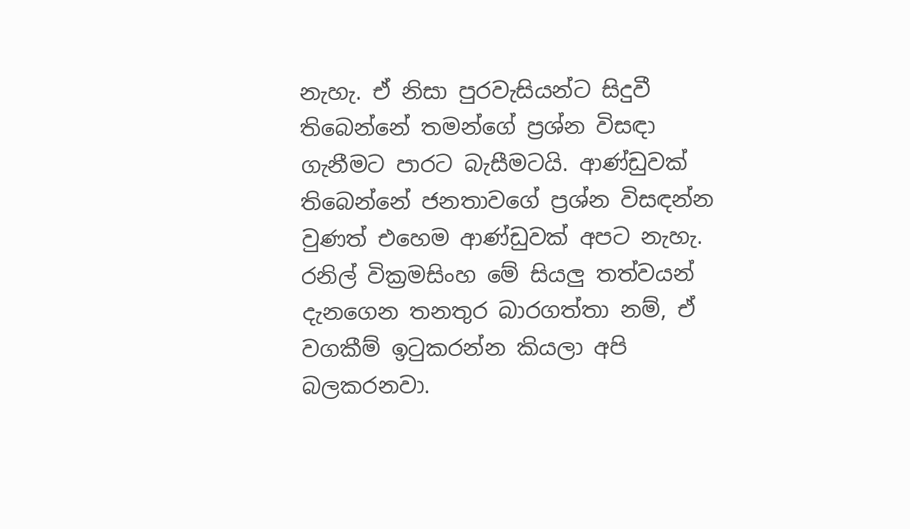නැහැ. ඒ නිසා පුරවැසියන්ට සිදුවී තිබෙන්නේ තමන්ගේ ප්‍රශ්න විසඳා ගැනීමට පාරට බැසීමටයි. ආණ්ඩුවක් තිබෙන්නේ ජනතාවගේ ප්‍රශ්න විසඳන්න වුණත් එහෙම ආණ්ඩුවක් අපට නැහැ. රනිල් වික්‍රමසිංහ මේ සියලු තත්වයන් දැනගෙන තනතුර බාරගත්තා නම්, ඒ වගකීම් ඉටුකරන්න කියලා අපි බලකරනවා.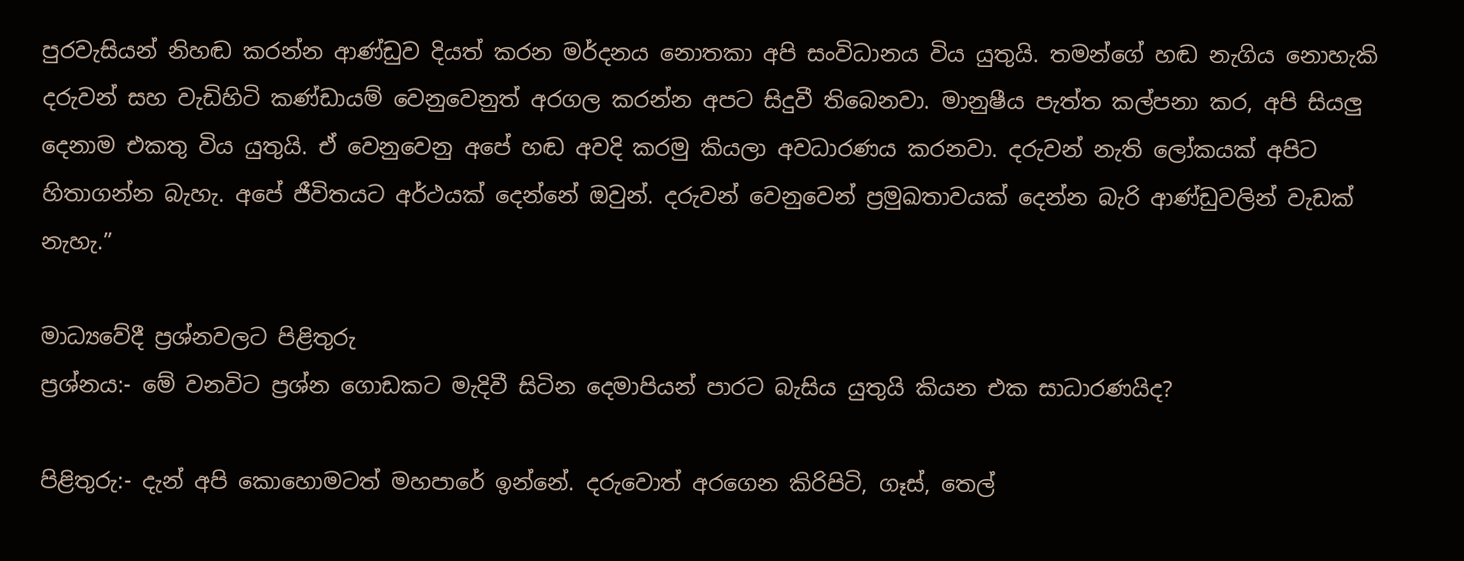පුරවැසියන් නිහඬ කරන්න ආණ්ඩුව දියත් කරන මර්දනය නොතකා අපි සංවිධානය විය යුතුයි. තමන්ගේ හඬ නැගිය නොහැකි දරුවන් සහ වැඩිහිටි කණ්ඩායම් වෙනුවෙනුත් අරගල කරන්න අපට සිදුවී තිබෙනවා. මානුෂීය පැත්ත කල්පනා කර, අපි සියලු දෙනාම එකතු විය යුතුයි. ඒ වෙනුවෙනු අපේ හඬ අවදි කරමු කියලා අවධාරණය කරනවා. දරුවන් නැති ලෝකයක් අපිට හිතාගන්න බැහැ. අපේ ජීවිතයට අර්ථයක් දෙන්නේ ඔවුන්. දරුවන් වෙනුවෙන් ප්‍රමුඛතාවයක් දෙන්න බැරි ආණ්ඩුවලින් වැඩක් නැහැ.”

මාධ්‍යවේදී ප්‍රශ්නවලට පිළිතුරු
ප්‍රශ්නය:- මේ වනවිට ප්‍රශ්න ගොඩකට මැදිවී සිටින දෙමාපියන් පාරට බැසිය යුතුයි කියන එක සාධාරණයිද?

පිළිතුරු:- දැන් අපි කොහොමටත් මහපාරේ ඉන්නේ. දරුවොත් අරගෙන කිරිපිටි, ගෑස්, තෙල්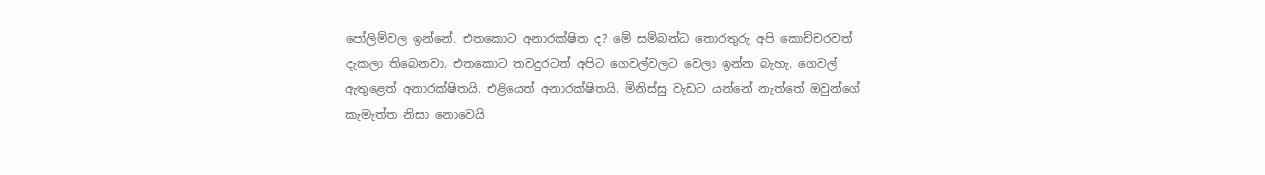පෝලිම්වල ඉන්නේ. එතකොට අනාරක්ෂිත ද? මේ සම්බන්ධ තොරතුරු අපි කොච්චරවත් දැකලා තිබෙනවා. එතකොට තවදුරටත් අපිට ගෙවල්වලට වෙලා ඉන්න බැහැ. ගෙවල් ඇතුළෙත් අනාරක්ෂිතයි. එළියෙත් අනාරක්ෂිතයි. මිනිස්සු වැඩට යන්නේ නැත්තේ ඔවුන්ගේ කැමැත්ත නිසා නොවෙයි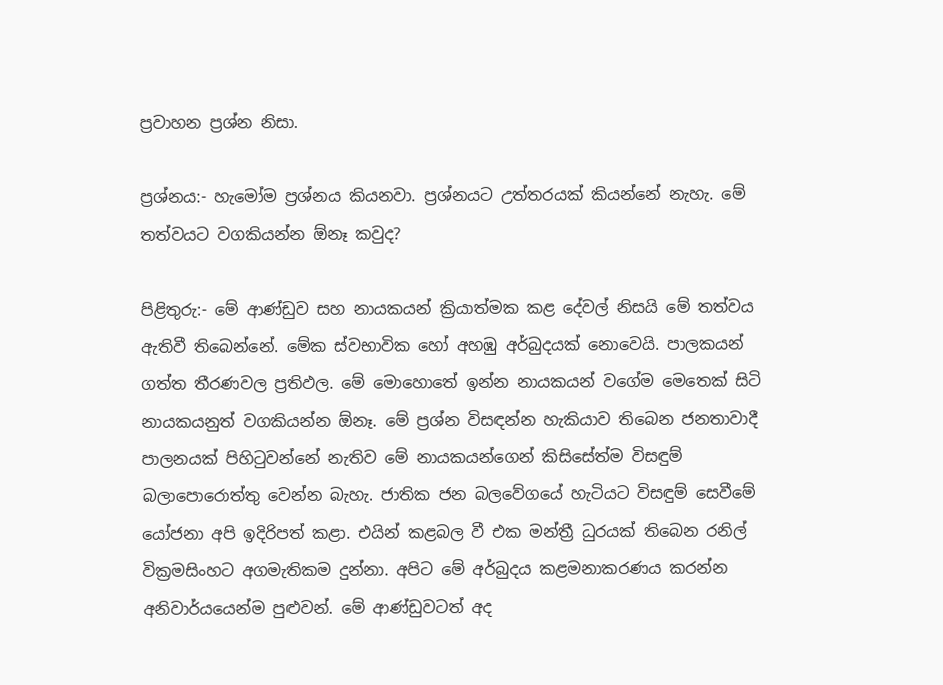ප්‍රවාහන ප්‍රශ්න නිසා.

ප්‍රශ්නය:- හැමෝම ප්‍රශ්නය කියනවා. ප්‍රශ්නයට උත්තරයක් කියන්නේ නැහැ. මේ තත්වයට වගකියන්න ඕනෑ කවුද?

පිළිතුරු:- මේ ආණ්ඩුව සහ නායකයන් ක්‍රියාත්මක කළ දේවල් නිසයි මේ තත්වය ඇතිවී තිබෙන්නේ. මේක ස්වභාවික හෝ අහඹු අර්බුදයක් නොවෙයි. පාලකයන් ගත්ත තීරණවල ප්‍රතිඵල. මේ මොහොතේ ඉන්න නායකයන් වගේම මෙතෙක් සිටි නායකයනුත් වගකියන්න ඕනෑ. මේ ප්‍රශ්න විසඳන්න හැකියාව තිබෙන ජනතාවාදී පාලනයක් පිහිටුවන්නේ නැතිව මේ නායකයන්ගෙන් කිසිසේත්ම විසඳුම් බලාපොරොත්තු වෙන්න බැහැ. ජාතික ජන බලවේගයේ හැටියට විසඳුම් සෙවීමේ යෝජනා අපි ඉදිරිපත් කළා. එයින් කළබල වී එක මන්ත්‍රී ධුරයක් තිබෙන රනිල් වික්‍රමසිංහට අගමැතිකම දුන්නා. අපිට මේ අර්බුදය කළමනාකරණය කරන්න අනිවාර්යයෙන්ම පුළුවන්. මේ ආණ්ඩුවටත් අද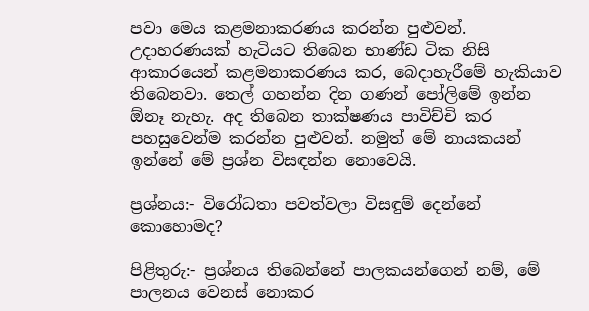පවා මෙය කළමනාකරණය කරන්න පුළුවන්. උදාහරණයක් හැටියට තිබෙන භාණ්ඩ ටික නිසි ආකාරයෙන් කළමනාකරණය කර, බෙදාහැරීමේ හැකියාව තිබෙනවා. තෙල් ගහන්න දින ගණන් පෝලිමේ ඉන්න ඕනෑ නැහැ. අද තිබෙන තාක්ෂණය පාවිච්චි කර පහසුවෙන්ම කරන්න පුළුවන්. නමුත් මේ නායකයන් ඉන්නේ මේ ප්‍රශ්න විසඳන්න නොවෙයි.

ප්‍රශ්නය:- විරෝධතා පවත්වලා විසඳුම් දෙන්නේ කොහොමද?

පිළිතුරු:- ප්‍රශ්නය තිබෙන්නේ පාලකයන්ගෙන් නම්, මේ පාලනය වෙනස් නොකර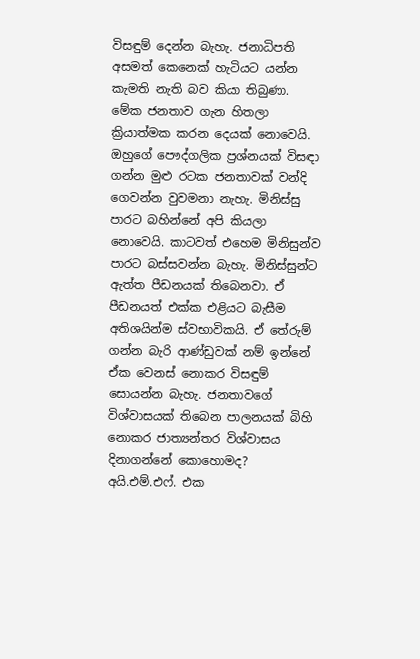විසඳුම් දෙන්න බැහැ. ජනාධිපති අසමත් කෙනෙක් හැටියට යන්න කැමති නැති බව කියා තිබුණා. මේක ජනතාව ගැන හිතලා ක්‍රියාත්මක කරන දෙයක් නොවෙයි. ඔහුගේ පෞද්ගලික ප්‍රශ්නයක් විසඳා ගන්න මුළු රටක ජනතාවක් වන්දි ගෙවන්න වුවමනා නැහැ. මිනිස්සු පාරට බහින්නේ අපි කියලා නොවෙයි. කාටවත් එහෙම මිනිසුන්ව පාරට බස්සවන්න බැහැ. මිනිස්සුන්ට ඇත්ත පීඩනයක් තිබෙනවා. ඒ පීඩනයත් එක්ක එළියට බැසීම අතිශයින්ම ස්වභාවිකයි. ඒ තේරුම් ගන්න බැරි ආණ්ඩුවක් නම් ඉන්නේ ඒක වෙනස් නොකර විසඳුම් සොයන්න බැහැ. ජනතාවගේ විශ්වාසයක් තිබෙන පාලනයක් බිහි නොකර ජාත්‍යන්තර විශ්වාසය දිනාගන්නේ කොහොමද? අයි.එම්.එෆ්. එක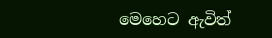මෙහෙට ඇවිත්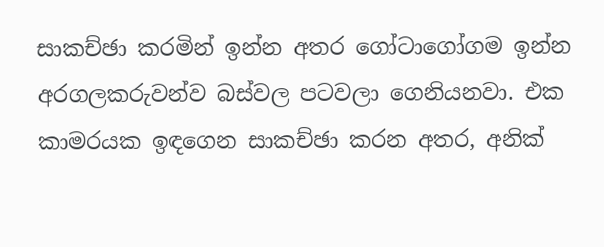සාකච්ඡා කරමින් ඉන්න අතර ගෝටාගෝගම ඉන්න අරගලකරුවන්ව බස්වල පටවලා ගෙනියනවා. එක කාමරයක ඉඳගෙන සාකච්ඡා කරන අතර, අනික්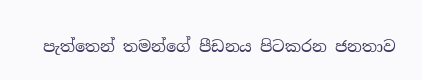පැත්තෙන් තමන්ගේ පීඩනය පිටකරන ජනතාව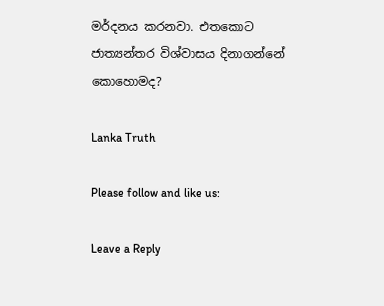මර්දනය කරනවා. එතකොට ජාත්‍යන්තර විශ්වාසය දිනාගන්නේ කොහොමද?

Lanka Truth

Please follow and like us:

Leave a Reply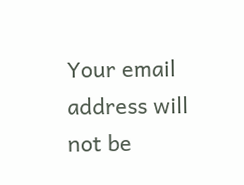Your email address will not be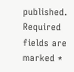published. Required fields are marked *